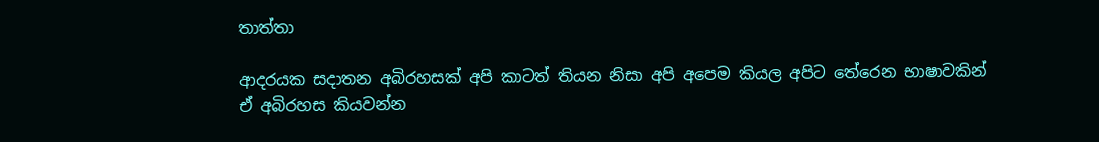තාත්තා

ආදරයක සදාතන අබිරහසක් අපි කාටත් තියන නිසා අපි අපෙම කියල අපිට තේරෙන භාෂාවකින් ඒ අබිරහස කියවන්න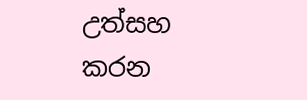උත්සහ කරන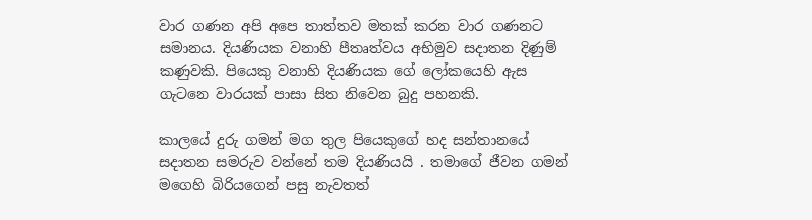වාර ගණන අපි අපෙ තාත්තව මතක් කරන වාර ගණනට සමානය. දියණියක වනාහි පීතෘත්වය අභිමුව සදාතන දිණුම් කණුවකි. පියෙකු වනාහි දියණියක ‌ග‌ේ ‌ල‌ෝකයෙහි ඇස ගැ‌ටනෙ වාරයක් පාසා සිත නිවෙන බුදු පහනකි.

කාලය‌ේ දුරු ගමන් මග තුල පියෙකුගේ හද සන්තානයේ සදාතන සමරුව වන්නේ තම දියණියයි . තමාගේ ජීවන ගමන් මගෙහි බිරියගෙන් පසු නැවතත්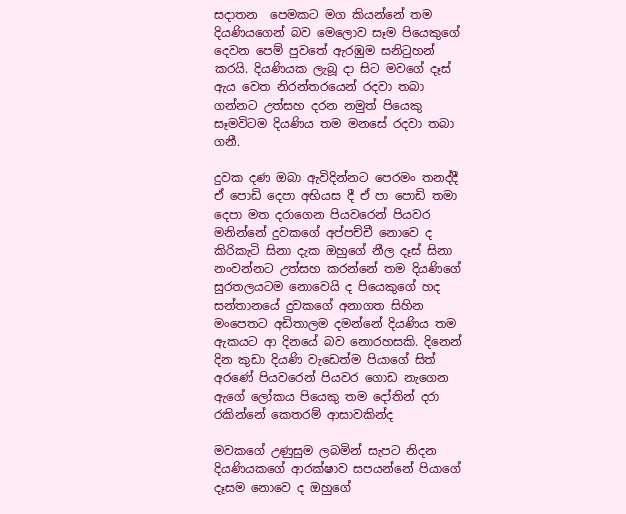සදාතන  පෙමකට මග කියන්නේ තම දියණියගෙන් බව මෙලොව සෑම පියෙකුගේ දෙවන පෙම් පුවතේ ඇරඹුම සනිටුහන් කරයි. දියණියක ලැබූ දා සිට මවගේ දෑස් ඇය වෙත නිරන්තරයෙන් රදවා තබා ගන්නට උත්සහ දරන නමුත් පියෙකු සෑමවිටම දියණිය තම මනසේ රදවා තබා ගනී.

දුවක දණ ඔබා ඇවිදින්නට පෙරමං තනද්දී ඒ පොඩි දෙපා අභියස දී ඒ පා පොඩි තමා දෙපා මත දරාගෙන පියවරෙන් පියවර මනින්නේ දුවකගේ අප්පච්චී නොවෙ ද  කිරිකැටි සිනා දැක ඔහුගේ නීල දෑස් සිනා නංවන්නට උත්සහ කරන්නේ තම දියණිගේ සුරතලයටම නොවෙයි ද පියෙකුගේ හද සන්තානයේ දුවකගේ අනාගත සිහින මංපෙතට අඩිතාලම දමන්නේ දියණිය තම ඇකයට ආ දිනයේ බව නොරහසකි. දිනෙන් දින කුඩා දියණි වැඩෙත්ම පියාගේ සිත් අරණේ පියවරෙන් පියවර ගොඩ නැගෙන ඇගේ ලෝකය පියෙකු තම දෝතින් දරා රකින්නේ කෙතරම් ආසාවකින්ද

මවකගේ උණුසුම ලබමින් සැපට නිදන දියණියකගේ ආරක්ෂාව සපයන්නේ පියාගේ දෑසම නොවෙ ද ඔහුගේ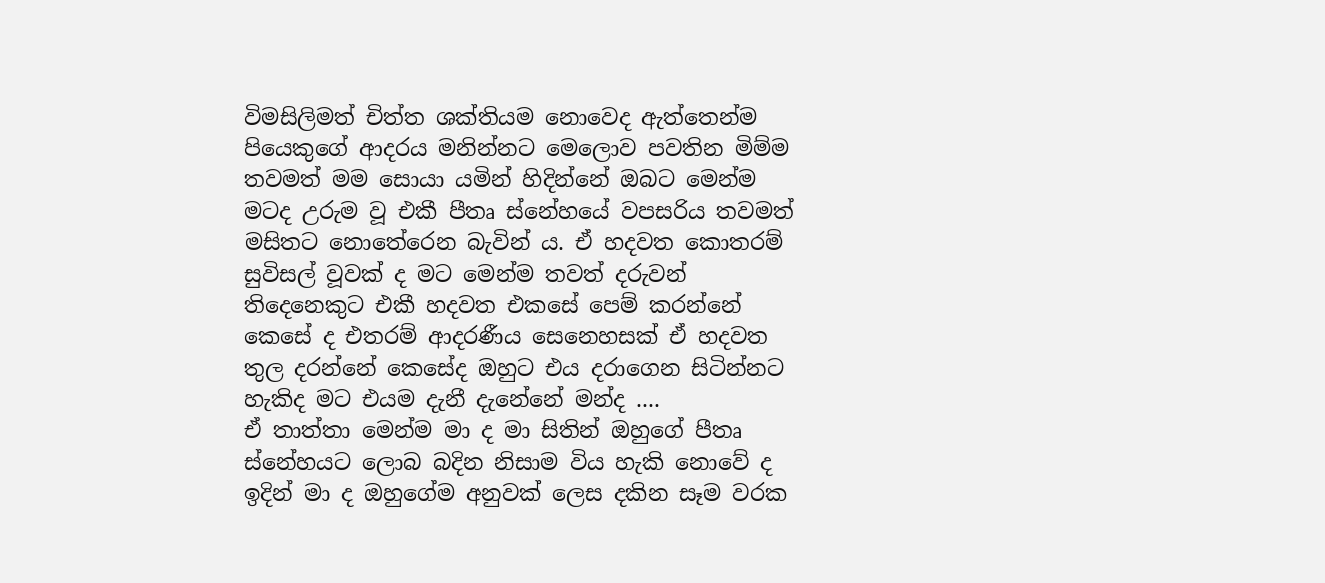විමසිලිමත් චිත්ත ශක්තියම නොවෙද ඇත්තෙන්ම පියෙකුගේ ආදරය මනින්නට මෙලොව පවතින මිම්ම තවමත් මම සොයා යමින් හිදින්නේ ඔබට මෙන්ම මටද උරුම වූ එකී පීතෘ ස්නේහයේ වපසරිය තවමත් මසිතට නොතේරෙන බැවින් ය. ඒ හදවත කොතරම් සුවිසල් වූවක් ද මට මෙන්ම තවත් දරුවන් තිදෙනෙකුට එකී හදවත එකසේ පෙම් කරන්නේ කෙසේ ද එතරම් ආදරණීය සෙනෙහසක් ඒ හදවත තුල දරන්නේ කෙසේද ඔහුට එය දරාගෙන සිටින්නට හැකිද මට එයම දැනී දැනේනේ මන්ද ....
ඒ තාත්තා මෙන්ම මා ද මා සිතින් ඔහුගේ පීතෘ ස්නේහයට ලොබ බදින නිසාම විය හැකි නොවේ ද
ඉදින් මා ද ඔහුගේම අනුවක් ලෙස දකින සෑම වරක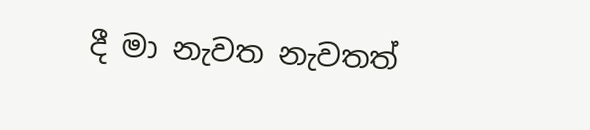දී මා නැවත නැවතත්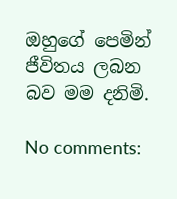ඔහුගේ පෙමින් ජීවිතය ලබන බව මම දනිමි.

No comments: